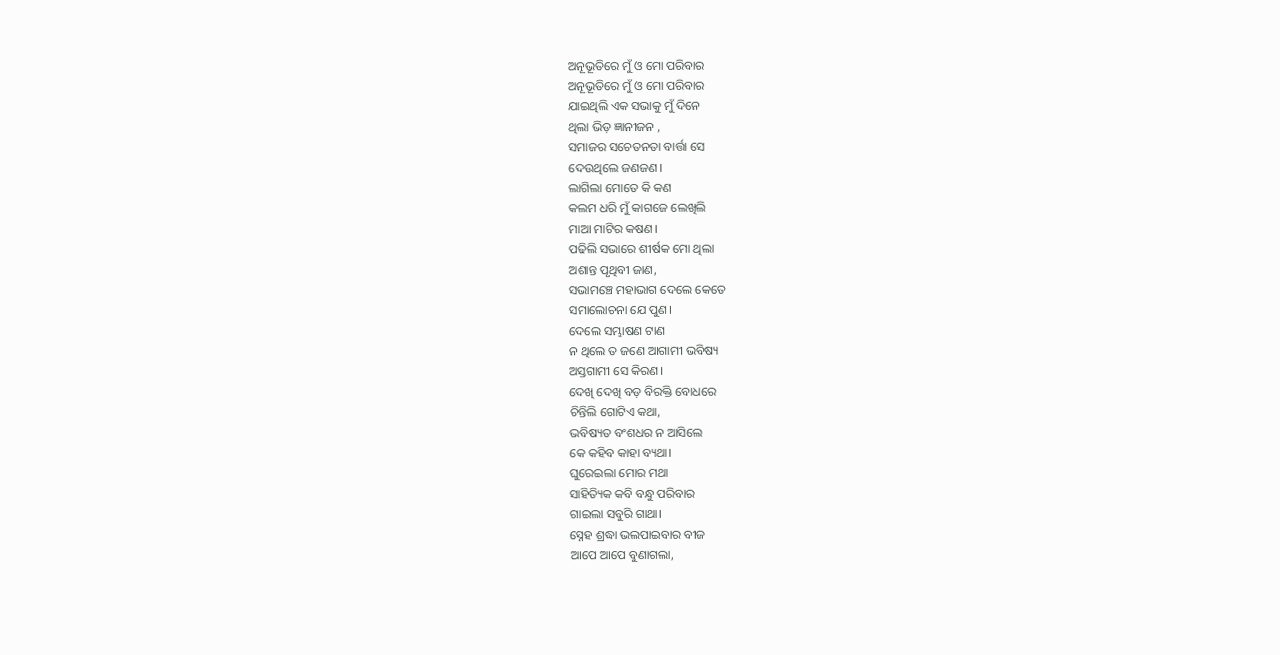ଅନୂଭୂତିରେ ମୁଁ ଓ ମୋ ପରିବାର
ଅନୂଭୂତିରେ ମୁଁ ଓ ମୋ ପରିବାର
ଯାଇଥିଲି ଏକ ସଭାକୁ ମୁଁ ଦିନେ
ଥିଲା ଭିଡ଼ ଜ୍ଞାନୀଜନ ,
ସମାଜର ସଚେତନତା ବାର୍ତ୍ତା ସେ
ଦେଉଥିଲେ ଜଣଜଣ।
ଲାଗିଲା ମୋତେ କି କଣ
କଲମ ଧରି ମୁଁ କାଗଜେ ଲେଖିଲି
ମାଆ ମାଟିର କଷଣ।
ପଢିଲି ସଭାରେ ଶୀର୍ଷକ ମୋ ଥିଲା
ଅଶାନ୍ତ ପୃଥିବୀ ଜାଣ,
ସଭାମଞ୍ଚେ ମହାଭାଗ ଦେଲେ କେତେ
ସମାଲୋଚନା ଯେ ପୁଣ।
ଦେଲେ ସମ୍ଭାଷଣ ଟାଣ
ନ ଥିଲେ ତ ଜଣେ ଆଗାମୀ ଭବିଷ୍ୟ
ଅସ୍ତଗାମୀ ସେ କିରଣ।
ଦେଖି ଦେଖି ବଡ଼ ବିରକ୍ତି ବୋଧରେ
ଚିନ୍ତିଲି ଗୋଟିଏ କଥା,
ଭବିଷ୍ୟତ ବଂଶଧର ନ ଆସିଲେ
କେ କହିବ କାହା ବ୍ୟଥା।
ଘୁରେଇଲା ମୋର ମଥା
ସାହିତ୍ୟିକ କବି ବନ୍ଧୁ ପରିବାର
ଗାଇଲା ସବୁରି ଗାଥା।
ସ୍ନେହ ଶ୍ରଦ୍ଧା ଭଲପାଇବାର ବୀଜ
ଆପେ ଆପେ ବୁଣାଗଲା,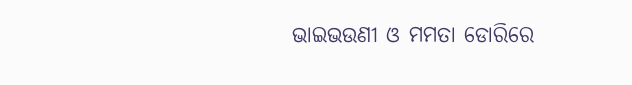ଭାଇଭଉଣୀ ଓ ମମତା ଡୋରିରେ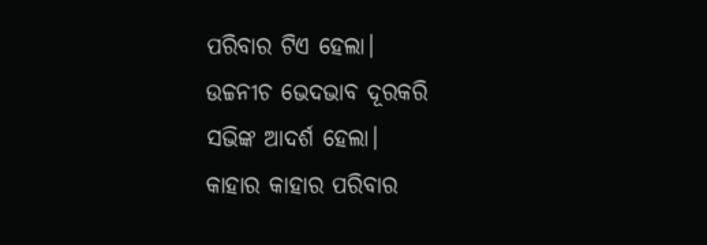ପରିବାର ଟିଏ ହେଲା।
ଉଚ୍ଚନୀଚ ଭେଦଭାବ ଦୂରକରି
ସଭିଙ୍କ ଆଦର୍ଶ ହେଲା।
କାହାର କାହାର ପରିବାର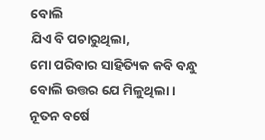ବୋଲି
ଯିଏ ବି ପଚାରୁଥିଲା,
ମୋ ପରିବାର ସାହିତ୍ୟିକ କବି ବନ୍ଧୁ
ବୋଲି ଉତ୍ତର ଯେ ମିଳୁଥିଲା।
ନୂତନ ବର୍ଷେ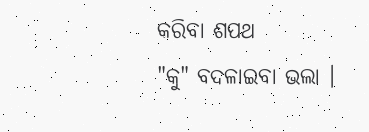କରିବା ଶପଥ
"କୁ" ବଦଳାଇବା ଭଲା ।